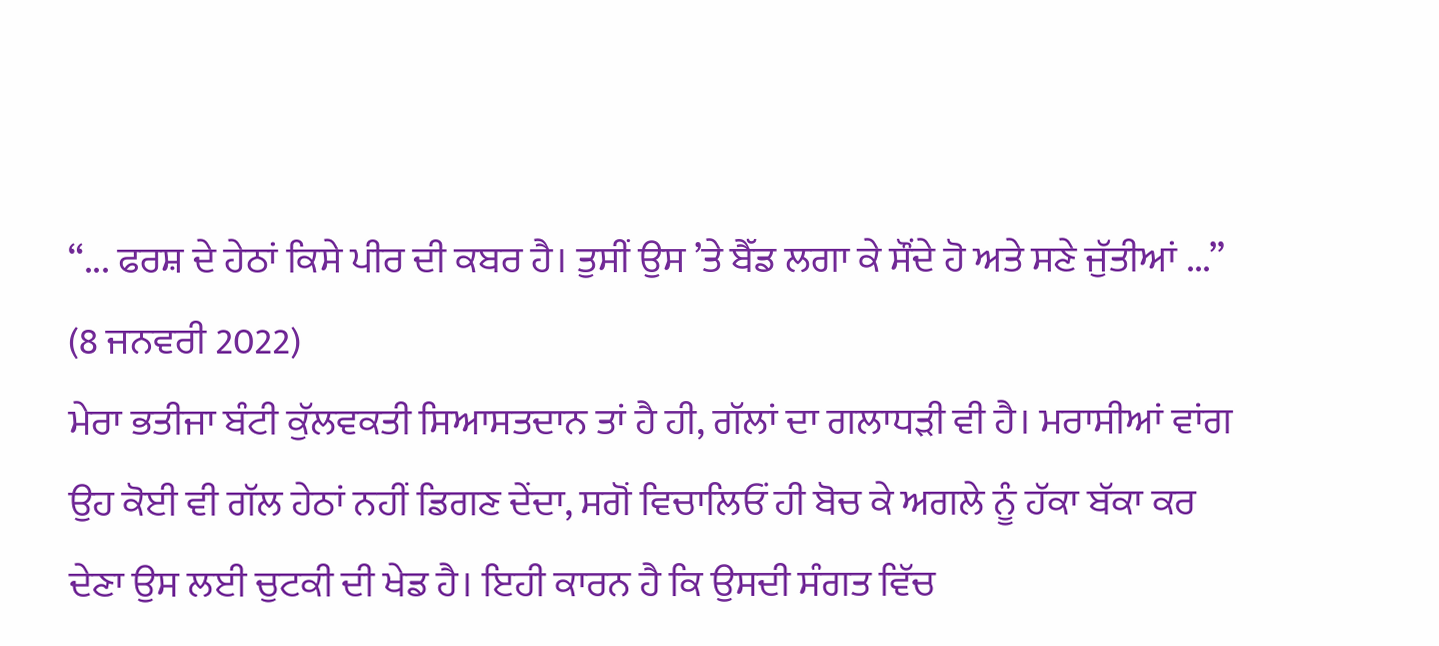“... ਫਰਸ਼ ਦੇ ਹੇਠਾਂ ਕਿਸੇ ਪੀਰ ਦੀ ਕਬਰ ਹੈ। ਤੁਸੀਂ ਉਸ ’ਤੇ ਬੈੱਡ ਲਗਾ ਕੇ ਸੌਂਦੇ ਹੋ ਅਤੇ ਸਣੇ ਜੁੱਤੀਆਂ ...”
(8 ਜਨਵਰੀ 2022)
ਮੇਰਾ ਭਤੀਜਾ ਬੰਟੀ ਕੁੱਲਵਕਤੀ ਸਿਆਸਤਦਾਨ ਤਾਂ ਹੈ ਹੀ, ਗੱਲਾਂ ਦਾ ਗਲਾਧੜੀ ਵੀ ਹੈ। ਮਰਾਸੀਆਂ ਵਾਂਗ ਉਹ ਕੋਈ ਵੀ ਗੱਲ ਹੇਠਾਂ ਨਹੀਂ ਡਿਗਣ ਦੇਂਦਾ, ਸਗੋਂ ਵਿਚਾਲਿਓਂ ਹੀ ਬੋਚ ਕੇ ਅਗਲੇ ਨੂੰ ਹੱਕਾ ਬੱਕਾ ਕਰ ਦੇਣਾ ਉਸ ਲਈ ਚੁਟਕੀ ਦੀ ਖੇਡ ਹੈ। ਇਹੀ ਕਾਰਨ ਹੈ ਕਿ ਉਸਦੀ ਸੰਗਤ ਵਿੱਚ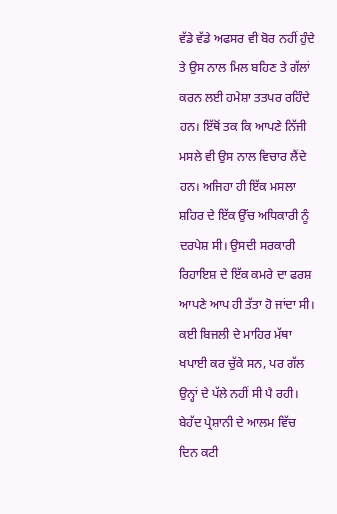ਵੱਡੇ ਵੱਡੇ ਅਫਸਰ ਵੀ ਬੋਰ ਨਹੀਂ ਹੁੰਦੇ ਤੇ ਉਸ ਨਾਲ ਮਿਲ ਬਹਿਣ ਤੇ ਗੱਲਾਂ ਕਰਨ ਲਈ ਹਮੇਸ਼ਾ ਤਤਪਰ ਰਹਿੰਦੇ ਹਨ। ਇੱਥੋਂ ਤਕ ਕਿ ਆਪਣੇ ਨਿੱਜੀ ਮਸਲੇ ਵੀ ਉਸ ਨਾਲ ਵਿਚਾਰ ਲੈਂਦੇ ਹਨ। ਅਜਿਹਾ ਹੀ ਇੱਕ ਮਸਲਾ ਸ਼ਹਿਰ ਦੇ ਇੱਕ ਉੱਚ ਅਧਿਕਾਰੀ ਨੂੰ ਦਰਪੇਸ਼ ਸੀ। ਉਸਦੀ ਸਰਕਾਰੀ ਰਿਹਾਇਸ਼ ਦੇ ਇੱਕ ਕਮਰੇ ਦਾ ਫਰਸ਼ ਆਪਣੇ ਆਪ ਹੀ ਤੱਤਾ ਹੋ ਜਾਂਦਾ ਸੀ। ਕਈ ਬਿਜਲੀ ਦੇ ਮਾਹਿਰ ਮੱਥਾ ਖਪਾਈ ਕਰ ਚੁੱਕੇ ਸਨ, ਪਰ ਗੱਲ ਉਨ੍ਹਾਂ ਦੇ ਪੱਲੇ ਨਹੀਂ ਸੀ ਪੈ ਰਹੀ। ਬੇਹੱਦ ਪ੍ਰੇਸ਼ਾਨੀ ਦੇ ਆਲਮ ਵਿੱਚ ਦਿਨ ਕਟੀ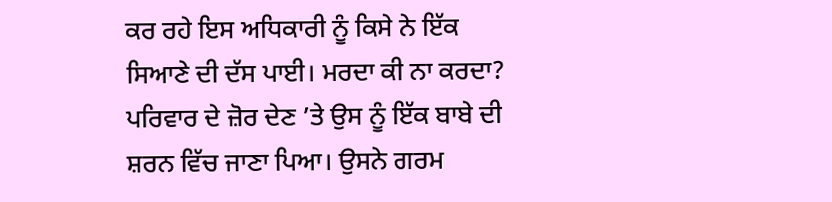ਕਰ ਰਹੇ ਇਸ ਅਧਿਕਾਰੀ ਨੂੰ ਕਿਸੇ ਨੇ ਇੱਕ ਸਿਆਣੇ ਦੀ ਦੱਸ ਪਾਈ। ਮਰਦਾ ਕੀ ਨਾ ਕਰਦਾ? ਪਰਿਵਾਰ ਦੇ ਜ਼ੋਰ ਦੇਣ ’ਤੇ ਉਸ ਨੂੰ ਇੱਕ ਬਾਬੇ ਦੀ ਸ਼ਰਨ ਵਿੱਚ ਜਾਣਾ ਪਿਆ। ਉਸਨੇ ਗਰਮ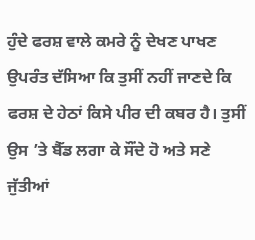ਹੁੰਦੇ ਫਰਸ਼ ਵਾਲੇ ਕਮਰੇ ਨੂੰ ਦੇਖਣ ਪਾਖਣ ਉਪਰੰਤ ਦੱਸਿਆ ਕਿ ਤੁਸੀਂ ਨਹੀਂ ਜਾਣਦੇ ਕਿ ਫਰਸ਼ ਦੇ ਹੇਠਾਂ ਕਿਸੇ ਪੀਰ ਦੀ ਕਬਰ ਹੈ। ਤੁਸੀਂ ਉਸ ’ਤੇ ਬੈੱਡ ਲਗਾ ਕੇ ਸੌਂਦੇ ਹੋ ਅਤੇ ਸਣੇ ਜੁੱਤੀਆਂ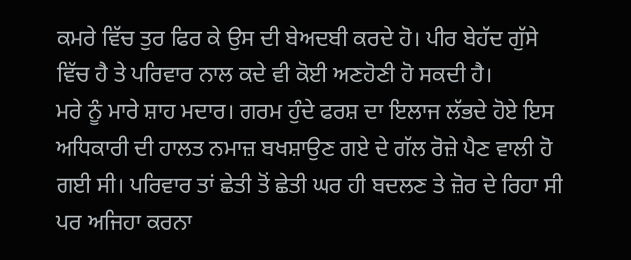ਕਮਰੇ ਵਿੱਚ ਤੁਰ ਫਿਰ ਕੇ ਉਸ ਦੀ ਬੇਅਦਬੀ ਕਰਦੇ ਹੋ। ਪੀਰ ਬੇਹੱਦ ਗੁੱਸੇ ਵਿੱਚ ਹੈ ਤੇ ਪਰਿਵਾਰ ਨਾਲ ਕਦੇ ਵੀ ਕੋਈ ਅਣਹੋਣੀ ਹੋ ਸਕਦੀ ਹੈ।
ਮਰੇ ਨੂੰ ਮਾਰੇ ਸ਼ਾਹ ਮਦਾਰ। ਗਰਮ ਹੁੰਦੇ ਫਰਸ਼ ਦਾ ਇਲਾਜ ਲੱਭਦੇ ਹੋਏ ਇਸ ਅਧਿਕਾਰੀ ਦੀ ਹਾਲਤ ਨਮਾਜ਼ ਬਖਸ਼ਾਉਣ ਗਏ ਦੇ ਗੱਲ ਰੋਜ਼ੇ ਪੈਣ ਵਾਲੀ ਹੋ ਗਈ ਸੀ। ਪਰਿਵਾਰ ਤਾਂ ਛੇਤੀ ਤੋਂ ਛੇਤੀ ਘਰ ਹੀ ਬਦਲਣ ਤੇ ਜ਼ੋਰ ਦੇ ਰਿਹਾ ਸੀ ਪਰ ਅਜਿਹਾ ਕਰਨਾ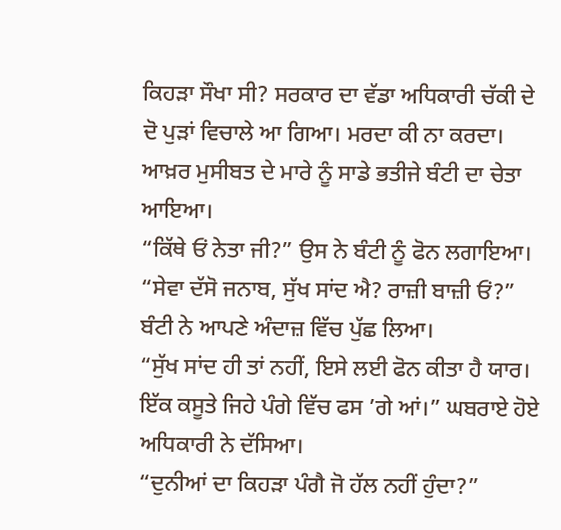ਕਿਹੜਾ ਸੌਖਾ ਸੀ? ਸਰਕਾਰ ਦਾ ਵੱਡਾ ਅਧਿਕਾਰੀ ਚੱਕੀ ਦੇ ਦੋ ਪੁੜਾਂ ਵਿਚਾਲੇ ਆ ਗਿਆ। ਮਰਦਾ ਕੀ ਨਾ ਕਰਦਾ। ਆਖ਼ਰ ਮੁਸੀਬਤ ਦੇ ਮਾਰੇ ਨੂੰ ਸਾਡੇ ਭਤੀਜੇ ਬੰਟੀ ਦਾ ਚੇਤਾ ਆਇਆ।
“ਕਿੱਥੇ ਓਂ ਨੇਤਾ ਜੀ?” ਉਸ ਨੇ ਬੰਟੀ ਨੂੰ ਫੋਨ ਲਗਾਇਆ।
“ਸੇਵਾ ਦੱਸੋ ਜਨਾਬ, ਸੁੱਖ ਸਾਂਦ ਐ? ਰਾਜ਼ੀ ਬਾਜ਼ੀ ਓਂ?” ਬੰਟੀ ਨੇ ਆਪਣੇ ਅੰਦਾਜ਼ ਵਿੱਚ ਪੁੱਛ ਲਿਆ।
“ਸੁੱਖ ਸਾਂਦ ਹੀ ਤਾਂ ਨਹੀਂ, ਇਸੇ ਲਈ ਫੋਨ ਕੀਤਾ ਹੈ ਯਾਰ। ਇੱਕ ਕਸੂਤੇ ਜਿਹੇ ਪੰਗੇ ਵਿੱਚ ਫਸ ’ਗੇ ਆਂ।” ਘਬਰਾਏ ਹੋਏ ਅਧਿਕਾਰੀ ਨੇ ਦੱਸਿਆ।
“ਦੁਨੀਆਂ ਦਾ ਕਿਹੜਾ ਪੰਗੈ ਜੋ ਹੱਲ ਨਹੀਂ ਹੁੰਦਾ?”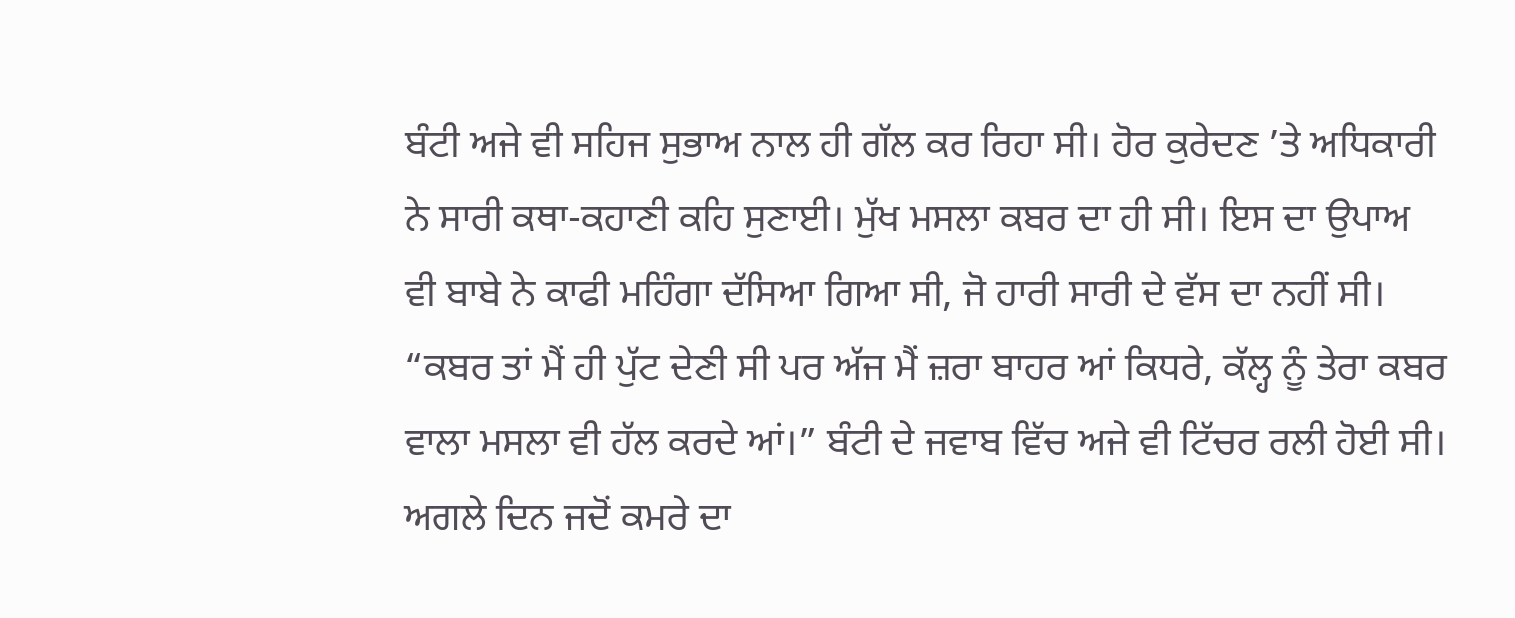ਬੰਟੀ ਅਜੇ ਵੀ ਸਹਿਜ ਸੁਭਾਅ ਨਾਲ ਹੀ ਗੱਲ ਕਰ ਰਿਹਾ ਸੀ। ਹੋਰ ਕੁਰੇਦਣ ’ਤੇ ਅਧਿਕਾਰੀ ਨੇ ਸਾਰੀ ਕਥਾ-ਕਹਾਣੀ ਕਹਿ ਸੁਣਾਈ। ਮੁੱਖ ਮਸਲਾ ਕਬਰ ਦਾ ਹੀ ਸੀ। ਇਸ ਦਾ ਉਪਾਅ ਵੀ ਬਾਬੇ ਨੇ ਕਾਫੀ ਮਹਿੰਗਾ ਦੱਸਿਆ ਗਿਆ ਸੀ, ਜੋ ਹਾਰੀ ਸਾਰੀ ਦੇ ਵੱਸ ਦਾ ਨਹੀਂ ਸੀ।
“ਕਬਰ ਤਾਂ ਮੈਂ ਹੀ ਪੁੱਟ ਦੇਣੀ ਸੀ ਪਰ ਅੱਜ ਮੈਂ ਜ਼ਰਾ ਬਾਹਰ ਆਂ ਕਿਧਰੇ, ਕੱਲ੍ਹ ਨੂੰ ਤੇਰਾ ਕਬਰ ਵਾਲਾ ਮਸਲਾ ਵੀ ਹੱਲ ਕਰਦੇ ਆਂ।” ਬੰਟੀ ਦੇ ਜਵਾਬ ਵਿੱਚ ਅਜੇ ਵੀ ਟਿੱਚਰ ਰਲੀ ਹੋਈ ਸੀ।
ਅਗਲੇ ਦਿਨ ਜਦੋਂ ਕਮਰੇ ਦਾ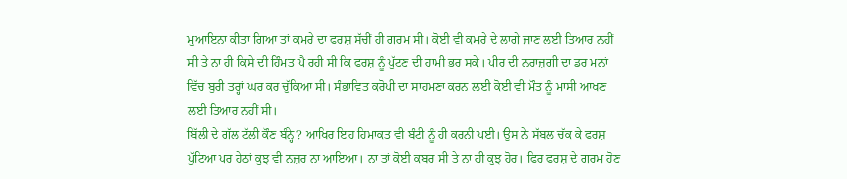ਮੁਆਇਨਾ ਕੀਤਾ ਗਿਆ ਤਾਂ ਕਮਰੇ ਦਾ ਫਰਸ਼ ਸੱਚੀਂ ਹੀ ਗਰਮ ਸੀ। ਕੋਈ ਵੀ ਕਮਰੇ ਦੇ ਲਾਗੇ ਜਾਣ ਲਈ ਤਿਆਰ ਨਹੀਂ ਸੀ ਤੇ ਨਾ ਹੀ ਕਿਸੇ ਦੀ ਹਿੰਮਤ ਪੈ ਰਹੀ ਸੀ ਕਿ ਫਰਸ਼ ਨੂੰ ਪੁੱਟਣ ਦੀ ਹਾਮੀ ਭਰ ਸਕੇ। ਪੀਰ ਦੀ ਨਰਾਜ਼ਗੀ ਦਾ ਡਰ ਮਨਾਂ ਵਿੱਚ ਬੁਰੀ ਤਰ੍ਹਾਂ ਘਰ ਕਰ ਚੁੱਕਿਆ ਸੀ। ਸੰਭਾਵਿਤ ਕਰੋਪੀ ਦਾ ਸਾਹਮਣਾ ਕਰਨ ਲਈ ਕੋਈ ਵੀ ਮੌਤ ਨੂੰ ਮਾਸੀ ਆਖਣ ਲਈ ਤਿਆਰ ਨਹੀਂ ਸੀ।
ਬਿੱਲੀ ਦੇ ਗੱਲ ਟੱਲੀ ਕੌਣ ਬੰਨ੍ਹੇ? ਆਖਿਰ ਇਹ ਹਿਮਾਕਤ ਵੀ ਬੰਟੀ ਨੂੰ ਹੀ ਕਰਨੀ ਪਈ। ਉਸ ਨੇ ਸੱਬਲ ਚੱਕ ਕੇ ਫਰਸ਼ ਪੁੱਟਿਆ ਪਰ ਹੇਠਾਂ ਕੁਝ ਵੀ ਨਜ਼ਰ ਨਾ ਆਇਆ। ਨਾ ਤਾਂ ਕੋਈ ਕਬਰ ਸੀ ਤੇ ਨਾ ਹੀ ਕੁਝ ਹੋਰ। ਫਿਰ ਫਰਸ਼ ਦੇ ਗਰਮ ਹੋਣ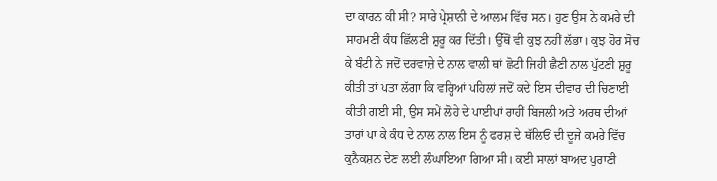ਦਾ ਕਾਰਨ ਕੀ ਸੀ? ਸਾਰੇ ਪ੍ਰੇਸ਼ਾਨੀ ਦੇ ਆਲਮ ਵਿੱਚ ਸਨ। ਹੁਣ ਉਸ ਨੇ ਕਮਰੇ ਦੀ ਸਾਹਮਣੀ ਕੰਧ ਛਿੱਲਣੀ ਸ਼ੁਰੂ ਕਰ ਦਿੱਤੀ। ਉੱਥੋਂ ਵੀ ਕੁਝ ਨਹੀਂ ਲੱਭਾ। ਕੁਝ ਹੋਰ ਸੋਚ ਕੇ ਬੰਟੀ ਨੇ ਜਦੋਂ ਦਰਵਾਜ਼ੇ ਦੇ ਨਾਲ ਵਾਲੀ ਥਾਂ ਛੋਟੀ ਜਿਹੀ ਛੈਣੀ ਨਾਲ ਪੁੱਟਣੀ ਸ਼ੁਰੂ ਕੀਤੀ ਤਾਂ ਪਤਾ ਲੱਗਾ ਕਿ ਵਰ੍ਹਿਆਂ ਪਹਿਲਾਂ ਜਦੋਂ ਕਦੇ ਇਸ ਦੀਵਾਰ ਦੀ ਚਿਣਾਈ ਕੀਤੀ ਗਈ ਸੀ, ਉਸ ਸਮੇਂ ਲੋਹੇ ਦੇ ਪਾਈਪਾਂ ਰਾਹੀਂ ਬਿਜਲੀ ਅਤੇ ਅਰਥ ਦੀਆਂ ਤਾਰਾਂ ਪਾ ਕੇ ਕੰਧ ਦੇ ਨਾਲ ਨਾਲ ਇਸ ਨੂੰ ਫਰਸ਼ ਦੇ ਥੱਲਿਓਂ ਦੀ ਦੂਜੇ ਕਮਰੇ ਵਿੱਚ ਕੁਨੈਕਸ਼ਨ ਦੇਣ ਲਈ ਲੰਘਾਇਆ ਗਿਆ ਸੀ। ਕਈ ਸਾਲਾਂ ਬਾਅਦ ਪੁਰਾਣੀ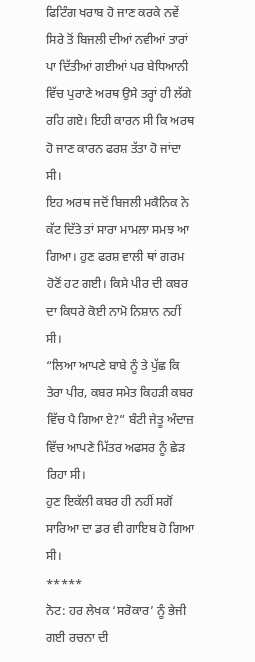ਫਿਟਿੰਗ ਖਰਾਬ ਹੋ ਜਾਣ ਕਰਕੇ ਨਵੇਂ ਸਿਰੇ ਤੋਂ ਬਿਜਲੀ ਦੀਆਂ ਨਵੀਆਂ ਤਾਰਾਂ ਪਾ ਦਿੱਤੀਆਂ ਗਈਆਂ ਪਰ ਬੇਧਿਆਨੀ ਵਿੱਚ ਪੁਰਾਣੇ ਅਰਥ ਉਸੇ ਤਰ੍ਹਾਂ ਹੀ ਲੱਗੇ ਰਹਿ ਗਏ। ਇਹੀ ਕਾਰਨ ਸੀ ਕਿ ਅਰਥ ਹੋ ਜਾਣ ਕਾਰਨ ਫਰਸ਼ ਤੱਤਾ ਹੋ ਜਾਂਦਾ ਸੀ।
ਇਹ ਅਰਥ ਜਦੋਂ ਬਿਜਲੀ ਮਕੈਨਿਕ ਨੇ ਕੱਟ ਦਿੱਤੇ ਤਾਂ ਸਾਰਾ ਮਾਮਲਾ ਸਮਝ ਆ ਗਿਆ। ਹੁਣ ਫਰਸ਼ ਵਾਲੀ ਥਾਂ ਗਰਮ ਹੋਣੋਂ ਹਟ ਗਈ। ਕਿਸੇ ਪੀਰ ਦੀ ਕਬਰ ਦਾ ਕਿਧਰੇ ਕੋਈ ਨਾਮੋ ਨਿਸ਼ਾਨ ਨਹੀਂ ਸੀ।
“ਲਿਆ ਆਪਣੇ ਬਾਬੇ ਨੂੰ ਤੇ ਪੁੱਛ ਕਿ ਤੇਰਾ ਪੀਰ, ਕਬਰ ਸਮੇਤ ਕਿਹੜੀ ਕਬਰ ਵਿੱਚ ਪੈ ਗਿਆ ਏ?” ਬੰਟੀ ਜੇਤੂ ਅੰਦਾਜ਼ ਵਿੱਚ ਆਪਣੇ ਮਿੱਤਰ ਅਫਸਰ ਨੂੰ ਛੇੜ ਰਿਹਾ ਸੀ।
ਹੁਣ ਇਕੱਲੀ ਕਬਰ ਹੀ ਨਹੀਂ ਸਗੋਂ ਸਾਰਿਆ ਦਾ ਡਰ ਵੀ ਗਾਇਬ ਹੋ ਗਿਆ ਸੀ।
*****
ਨੋਟ: ਹਰ ਲੇਖਕ ‘ਸਰੋਕਾਰ’ ਨੂੰ ਭੇਜੀ ਗਈ ਰਚਨਾ ਦੀ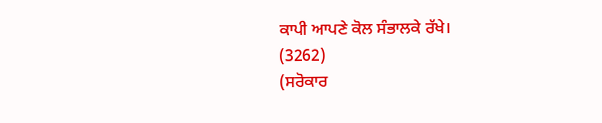ਕਾਪੀ ਆਪਣੇ ਕੋਲ ਸੰਭਾਲਕੇ ਰੱਖੇ।
(3262)
(ਸਰੋਕਾਰ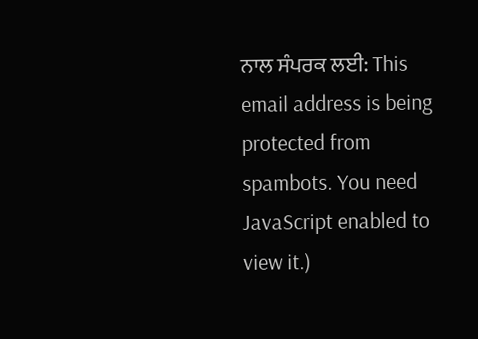ਨਾਲ ਸੰਪਰਕ ਲਈ: This email address is being protected from spambots. You need JavaScript enabled to view it.)